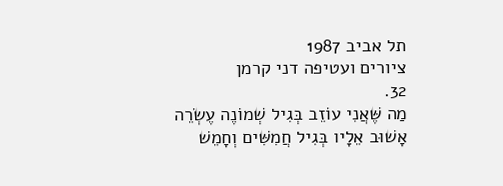תל אביב 1987
ציורים ועטיפה דני קרמן
32.
מַה שֶּׁאֲנִי עוֹזֵב בְּגִיל שְׁמוֹנֶה עֶשְׂרֵה
אָשׁוּב אֵלָיו בְּגִיל חֲמִשִּׁים וְחָמֵשׁ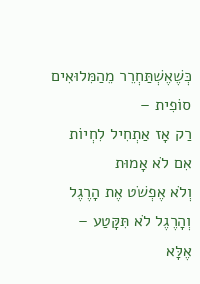כְּשֶׁאֶשְׁתַּחְרֵר מֵהַמִּלוּאִים
סוֹפִית –
רַק אָז אַתְחִיל לִחְיוֹת
אִם לֹא אָמוּת
וְלֹא אֶפְשֹׁט אֶת הָרֶגֶל
וְהָרֶגֶל לֹא תִּקָּטַע –
אֶלָּא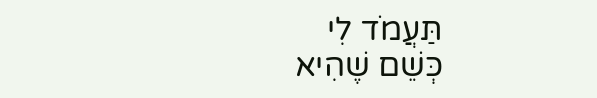תַּעֲמֹד לִי
כְּשֵׁם שֶׁהִיא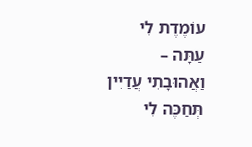עוֹמֶדֶת לִי
עַתָּה –
וַאֲהוּבָתִי עֲדַיִין תְּחַכֶּה לִי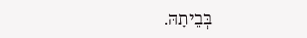בְּבֵיתָהּ.